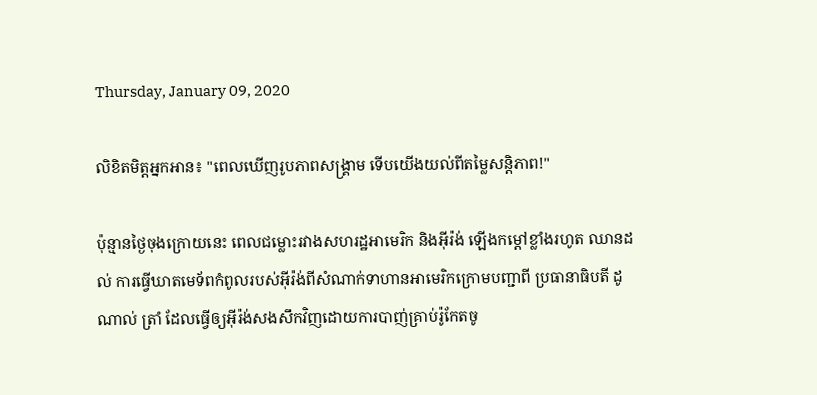Thursday, January 09, 2020

លិខិតមិត្តអ្នកអាន៖ "ពេលឃើញរូបភាពសង្គ្រាម ទើបយើងយល់ពីតម្លៃសន្តិភាព!"

ប៉ុន្មានថ្ងៃចុងក្រោយនេះ ពេលជម្លោះរវាងសហរដ្ឋអាមេរិក និងអ៊ីរ៉ង់ ឡើងកម្តៅខ្លាំងរហូត ឈានដល់ ការធ្វើឃាតមេទ័ពកំពូលរបស់អ៊ីរ៉ង់ពីសំណាក់ទាហានអាមេរិកក្រោមបញ្ជាពី ប្រធានាធិបតី ដូណាល់ ត្រាំ ដែលធ្វើឲ្យអ៊ីរ៉ង់សងសឹកវិញដោយការបាញ់គ្រាប់រ៉ូកែតចូ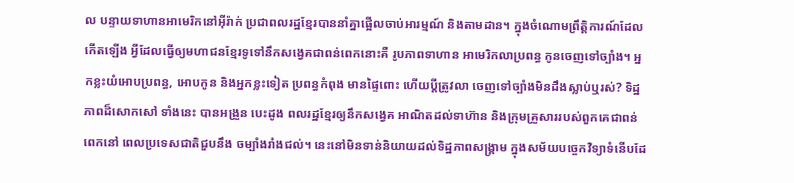ល បន្ទាយទាហានអាមេរិកនៅអ៊ីរ៉ាក់ ប្រជាពលរដ្ឋខ្មែរបាននាំគ្នាផ្អើលចាប់អារម្មណ៍ និងតាមដាន។ ក្នុងចំណោមព្រឹត្តិការណ៍ដែលកើតឡើង អ្វីដែលធ្វើឲ្យមហាជនខ្មែរទូទៅនឹកសង្វេគជាពន់ពេកនោះគឺ រូបភាពទាហាន អាមេរិកលាប្រពន្ធ កូនចេញទៅច្បាំង។ អ្នកខ្លះយំអោបប្រពន្ធ, អោបកូន និងអ្នកខ្លះទៀត ប្រពន្ធកំពុង មានផ្ទៃពោះ ហើយប្តីត្រូវលា ចេញទៅច្បាំងមិនដឹងស្លាប់ឬរស់? ទិដ្ឋភាពដ៏សោកសៅ ទាំងនេះ បានអង្រួន បេះដូង ពលរដ្ឋខ្មែរឲ្យនឹកសង្វេគ អាណិតដល់ទាហ៊ាន និងក្រុមគ្រួសាររបស់ពួកគេជាពន់ពេកនៅ ពេលប្រទេសជាតិជួបនឹង ចម្បាំងរាំងជល់។ នេះនៅមិនទាន់និយាយដល់ទិដ្ឋភាពសង្គ្រាម ក្នុងសម័យបច្ចេកវិទ្យាទំនើបដែ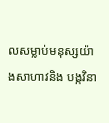លសម្លាប់មនុស្សយ៉ាងសាហាវនិង បង្កវិនា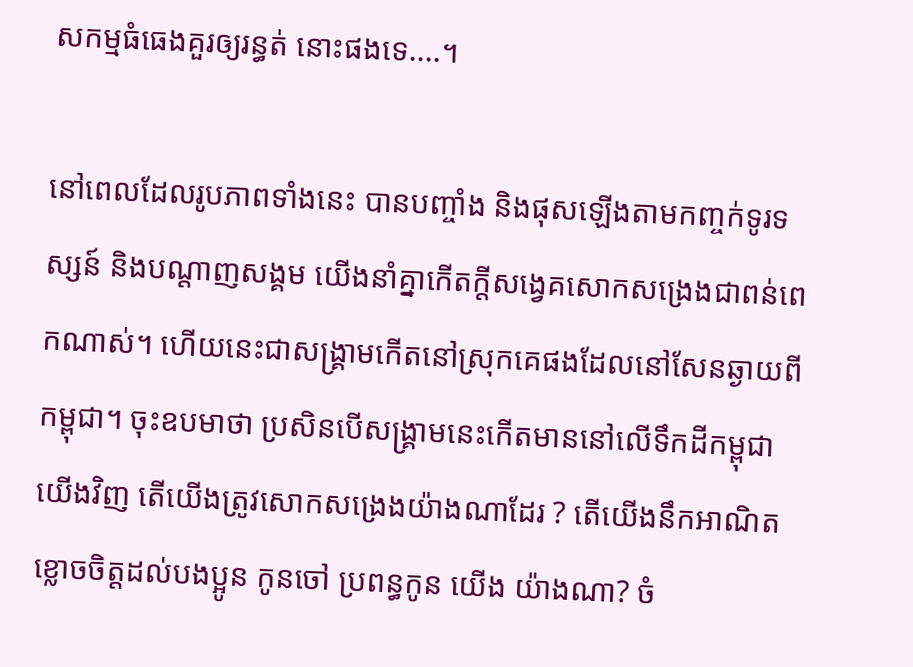សកម្មធំធេងគួរឲ្យរន្ធត់ នោះផងទេ....។

នៅពេលដែលរូបភាពទាំងនេះ បានបញ្ចាំង និងផុសឡើងតាមកញ្ចក់ទូរទស្សន៍ និងបណ្តាញសង្គម យើងនាំគ្នាកើតក្តីសង្វេគសោកសង្រេងជាពន់ពេកណាស់។ ហើយនេះជាសង្គ្រាមកើតនៅស្រុកគេផងដែលនៅសែនឆ្ងាយពីកម្ពុជា។ ចុះឧបមាថា ប្រសិនបើសង្គ្រាមនេះកើតមាននៅលើទឹកដីកម្ពុជាយើងវិញ តើយើងត្រូវសោកសង្រេងយ៉ាងណាដែរ ? តើយើងនឹកអាណិតខ្លោចចិត្តដល់បងប្អូន កូនចៅ ប្រពន្ធកូន យើង យ៉ាងណា? ចំ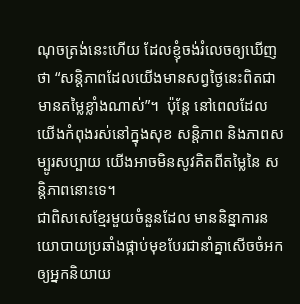ណុចត្រង់នេះហើយ ដែលខ្ញុំចង់រំលេចឲ្យឃើញថា “សន្តិភាពដែលយើងមានសព្វថ្ងៃនេះពិតជាមានតម្លៃខ្លាំងណាស់”។  ប៉ុន្តែ នៅពេលដែល យើងកំពុងរស់នៅក្នុងសុខ សន្តិភាព និងភាពសម្បូរសប្បាយ យើងអាចមិនសូវគិតពីតម្លៃនៃ សន្តិភាពនោះទេ។
ជាពិសសេខ្មែរមួយចំនួនដែល មាននិន្នាការនយោបាយប្រឆាំងផ្កាប់មុខបែរជានាំគ្នាសើចចំអក ឲ្យអ្នកនិយាយ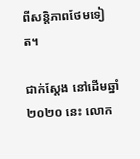ពីសន្តិភាពថែមទៀត។

ជាក់ស្តែង នៅដើមឆ្នាំ ២០២០ នេះ លោក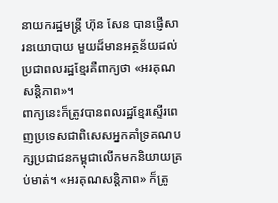នាយករដ្ឋមន្ត្រី ហ៊ុន សែន បានផ្ញើសារនយោបាយ មួយដ៏មានអត្ថន័យដល់ប្រជាពលរដ្ឋខ្មែរគឺពាក្យថា «អរគុណសន្តិភាព»។
ពាក្យនេះក៏ត្រូវបានពលរដ្ឋខ្មែរស្ទើរពេញប្រទេសជាពិសេសអ្នកគាំទ្រគណបក្សប្រជាជនកម្ពុជាលើកមកនិយាយគ្រប់មាត់។ «អរគុណសន្តិភាព» ក៏ត្រូ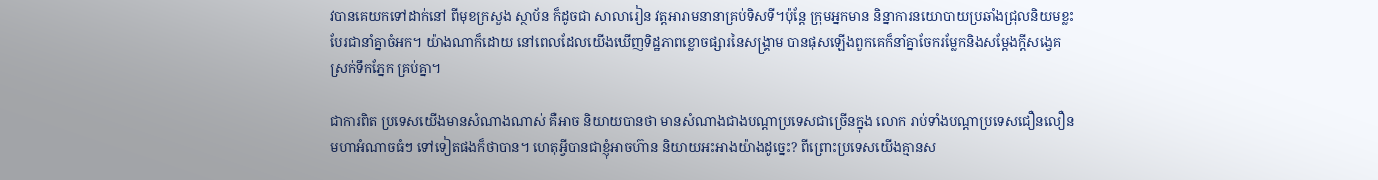វបានគេយកទៅដាក់នៅ ពីមុខក្រសួង ស្ថាប័ន ក៏ដូចជា សាលារៀន វត្តអារាមនានាគ្រប់ទិសទី។ប៉ុន្តែ ក្រុមអ្នកមាន និន្នាការនយោបាយប្រឆាំងជ្រុលនិយមខ្លះបែរជានាំគ្នាចំអក។ យ៉ាងណាក៏ដោយ នៅពេលដែលយើងឃើញទិដ្ឋភាពខ្លោចផ្សារនៃសង្គ្រាម បានផុសឡើងពួកគេក៏នាំគ្នាចែករម្លែកនិងសម្តែងក្តីសង្វេគ ស្រក់ទឹកភ្នែក គ្រប់គ្នា។

ជាការពិត ប្រទេសយើងមានសំណាងណាស់ គឺអាច និយាយបានថា មានសំណាងជាងបណ្តាប្រទេសជាច្រើនក្នុង លោក រាប់ទាំងបណ្តាប្រទេសជឿនលឿន មហាអំណាចធំៗ ទៅទៀតផងក៏ថាបាន។ ហេតុអ្វីបានជាខ្ញុំអាចហ៊ាន និយាយអះអាងយ៉ាងដូច្នេះ? ពីព្រោះប្រទេសយើងគ្មានស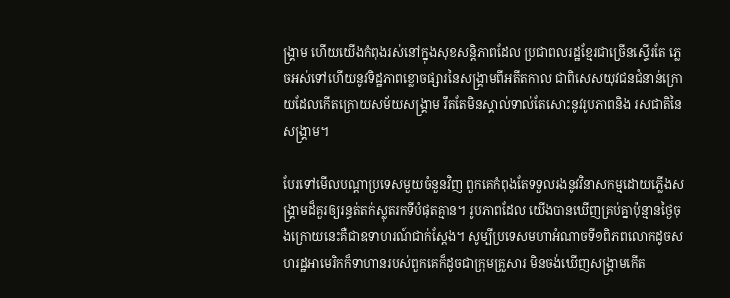ង្គ្រាម ហើយយើងកំពុងរស់នៅក្នុងសុខសន្តិភាពដែល ប្រជាពលរដ្ឋខ្មែរជាច្រើនស្ទើរតែ ភ្លេចអស់ទៅហើយនូវទិដ្ឋភាពខ្លោចផ្សារនៃសង្គ្រាមពីអតីតកាល ជាពិសេសយុវជនជំនាន់ក្រោយដែលកើតក្រោយសម័យសង្គ្រាម រឹតតែមិនស្គាល់ទាល់តែសោះនូវរូបភាពនិង រសជាតិនៃសង្គ្រាម។

បែរទៅមើលបណ្តាប្រទេសមួយចំនួនវិញ ពួកគេកំពុងតែទទួលរងនូវវិនាសកម្មដោយភ្លើងសង្គ្រាមដ៏គួរឲ្យរន្ធត់តក់ស្លុតរកទីបំផុតគ្មាន។ រូបភាពដែល យើងបានឃើញគ្រប់គ្នាប៉ុន្មានថ្ងៃចុងក្រោយនេះគឺជាឧទាហរណ៍ជាក់ស្តែង។ សូម្បីប្រទេសមហាអំណាចទី១ពិភពលោកដូចសហរដ្ឋអាមេរិកក៏ទាហានរបស់ពួកគេក៏ដូចជាក្រុមគ្រួសារ មិនចង់ឃើញសង្គ្រាមកើត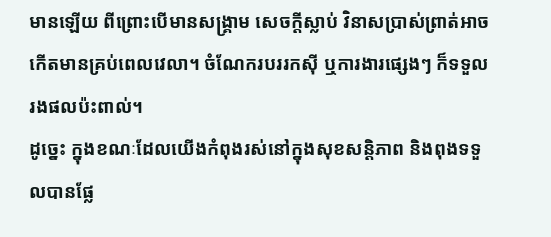មានឡើយ ពីព្រោះបើមានសង្គ្រាម សេចក្តីស្លាប់ វិនាសប្រាស់ព្រាត់អាចកើតមានគ្រប់ពេលវេលា។ ចំណែករបររកស៊ី ឬការងារផ្សេងៗ ក៏ទទួលរងផលប៉ះពាល់។
ដូច្នេះ ក្នុងខណៈដែលយើងកំពុងរស់នៅក្នុងសុខសន្តិភាព និងពុងទទួលបានផ្លែ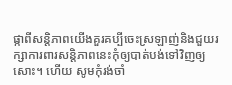ផ្កាពីសន្តិភាពយើងគួរគប្បីចេះស្រឡាញ់និងជួយរក្សាការពារសន្តិភាពនេះកុំឲ្យបាត់បង់ទៅវិញឲ្យសោះ។ ហើយ សូមកុំរង់ចាំ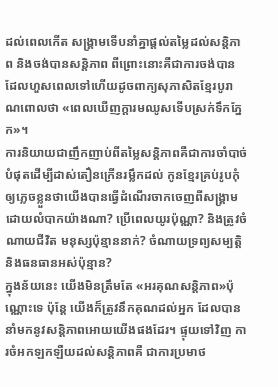ដល់ពេលកើត សង្គ្រាមទើបនាំគ្នាផ្តល់តម្លៃដល់សន្តិភាព និងចង់បានសន្តិភាព ពីព្រោះនោះគឺជាការចង់បាន ដែលហួសពេលទៅហើយដូចពាក្យសុភាសិតខ្មែរបូរាណពោលថា «ពេលឃើញក្តារមឈូសទើបស្រក់ទឹកភ្នែក»។
ការនិយាយជាញឹកញាប់ពីតម្លៃសន្តិភាពគឺជាការចាំបាច់បំផុតដើម្បីដាស់តឿនក្រើនរម្លឹកដល់ កូនខ្មែរគ្រប់រូបកុំឲ្យភ្លេចខ្លួនថាយើងបានធ្វើដំណើរចាកចេញពីសង្គ្រាមដោយលំបាកយ៉ាងណា? ប្រើពេលយូរប៉ុណ្ណា? និងត្រូវចំណាយជីវិត មនុស្សប៉ុន្មាននាក់? ចំណាយទ្រព្យសម្បត្តិ និងធនធានអស់ប៉ុន្មាន?
ក្នុងន័យនេះ យើងមិនត្រឹមតែ «អរគុណសន្តិភាព»ប៉ុណ្ណោះទេ ប៉ុន្តែ យើងក៏ត្រូវនឹកគុណដល់អ្នក ដែលបាននាំមកនូវសន្តិភាពអោយយើងផងដែរ។ ផ្ទុយទៅវិញ ការចំអកឡកឡឺយដល់សន្តិភាពគឺ ជាការប្រមាថ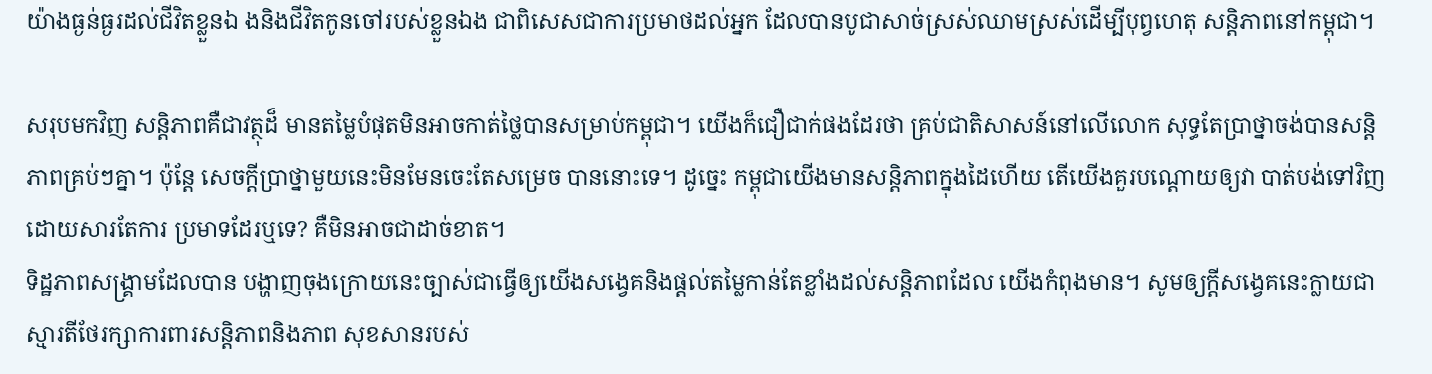យ៉ាងធ្ងន់ធ្ងរដល់ជីវិតខ្លួនឯ ងនិងជីវិតកូនចៅរបស់ខ្លួនឯង ជាពិសេសជាការប្រមាថដល់អ្នក ដែលបានបូជាសាច់ស្រស់ឈាមស្រស់ដើម្បីបុព្វហេតុ សន្តិភាពនៅកម្ពុជា។

សរុបមកវិញ សន្តិភាពគឺជាវត្ថុដ៏ មានតម្លៃបំផុតមិនអាចកាត់ថ្លៃបានសម្រាប់កម្ពុជា។ យើងក៏ជឿជាក់ផងដែរថា គ្រប់ជាតិសាសន៍នៅលើលោក សុទ្ធតែប្រាថ្នាចង់បានសន្តិភាពគ្រប់ៗគ្នា។ ប៉ុន្តែ សេចក្តីប្រាថ្នាមួយនេះមិនមែនចេះតែសម្រេច បាននោះទេ។ ដូច្នេះ កម្ពុជាយើងមានសន្តិភាពក្នុងដៃហើយ តើយើងគួរបណ្តោយឲ្យវា បាត់បង់ទៅវិញដោយសារតែការ ប្រមាទដែរឬទេ? គឺមិនអាចជាដាច់ខាត។
ទិដ្ឋភាពសង្គ្រាមដែលបាន បង្ហាញចុងក្រោយនេះច្បាស់ជាធ្វើឲ្យយើងសង្វេគនិងផ្តល់តម្លៃកាន់តែខ្លាំងដល់សន្តិភាពដែល យើងកំពុងមាន។ សូមឲ្យក្តីសង្វេគនេះក្លាយជាស្មារតីថែរក្សាការពារសន្តិភាពនិងភាព សុខសានរបស់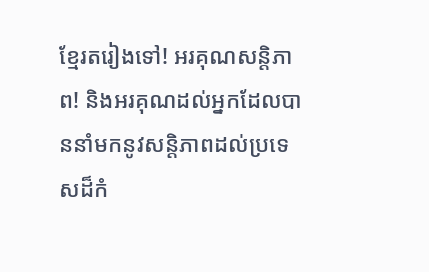ខ្មែរតរៀងទៅ! អរគុណសន្តិភាព! និងអរគុណដល់អ្នកដែលបាននាំមកនូវសន្តិភាពដល់ប្រទេសដ៏កំ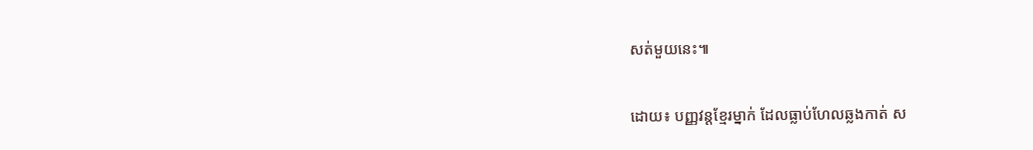សត់មួយនេះ៕

ដោយ៖ បញ្ញវន្តខ្មែរម្នាក់ ដែលធ្លាប់ហែលឆ្លងកាត់ ស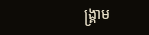ង្គ្រាម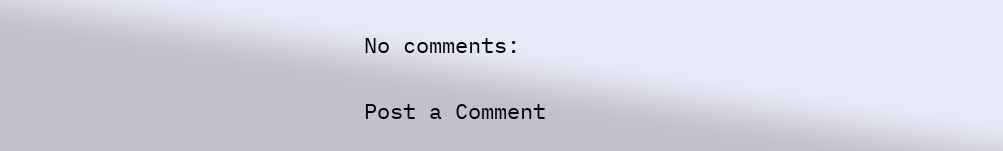No comments:

Post a Comment